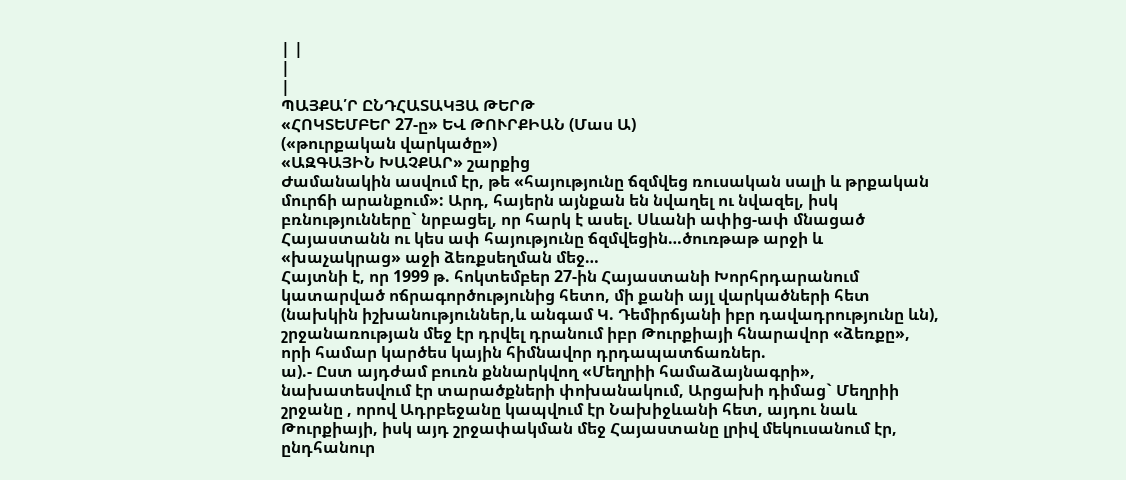| |
|
|
ՊԱՅՔԱ՛Ր ԸՆԴՀԱՏԱԿՅԱ ԹԵՐԹ
«ՀՈԿՏԵՄԲԵՐ 27-ը» ԵՎ ԹՈՒՐՔԻԱՆ (Մաս Ա)
(«թուրքական վարկածը»)
«ԱԶԳԱՅԻՆ ԽԱՉՔԱՐ» շարքից
Ժամանակին ասվում էր, թե «հայությունը ճզմվեց ռուսական սալի և թրքական մուրճի արանքում»: Արդ, հայերն այնքան են նվաղել ու նվազել, իսկ բռնությունները` նրբացել, որ հարկ է ասել. Սևանի ափից-ափ մնացած Հայաստանն ու կես ափ հայությունը ճզմվեցին…ծուռթաթ արջի և «խաչակրաց» աջի ձեռքսեղման մեջ…
Հայտնի է, որ 1999 թ. հոկտեմբեր 27-ին Հայաստանի Խորհրդարանում կատարված ոճրագործությունից հետո, մի քանի այլ վարկածների հետ (նախկին իշխանություններ,և անգամ Կ. Դեմիրճյանի իբր դավադրությունը ևն), շրջանառության մեջ էր դրվել դրանում իբր Թուրքիայի հնարավոր «ձեռքը», որի համար կարծես կային հիմնավոր դրդապատճառներ.
ա).- Ըստ այդժամ բուռն քննարկվող «Մեղրիի համաձայնագրի», նախատեսվում էր տարածքների փոխանակում, Արցախի դիմաց` Մեղրիի շրջանը , որով Ադրբեջանը կապվում էր Նախիջևանի հետ, այդու նաև Թուրքիայի, իսկ այդ շրջափակման մեջ Հայաստանը լրիվ մեկուսանում էր, ընդհանուր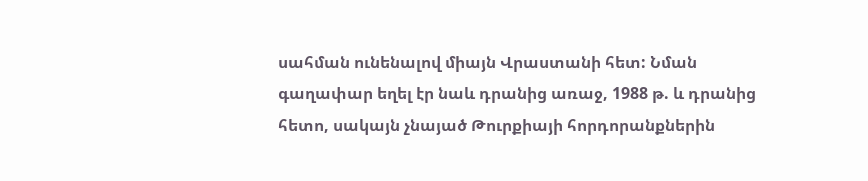սահման ունենալով միայն Վրաստանի հետ: Նման գաղափար եղել էր նաև դրանից առաջ, 1988 թ. և դրանից հետո, սակայն չնայած Թուրքիայի հորդորանքներին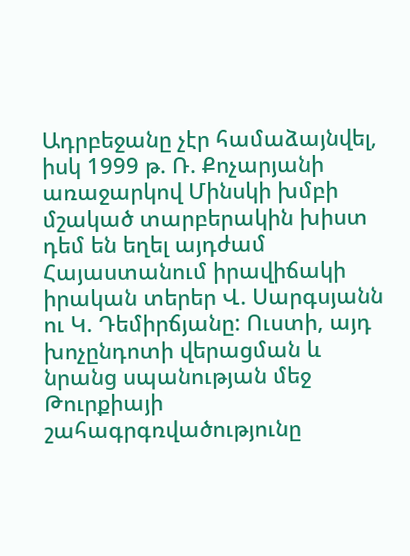Ադրբեջանը չէր համաձայնվել, իսկ 1999 թ. Ռ. Քոչարյանի առաջարկով Մինսկի խմբի մշակած տարբերակին խիստ դեմ են եղել այդժամ Հայաստանում իրավիճակի իրական տերեր Վ. Սարգսյանն ու Կ. Դեմիրճյանը: Ուստի, այդ խոչընդոտի վերացման և նրանց սպանության մեջ Թուրքիայի շահագրգռվածությունը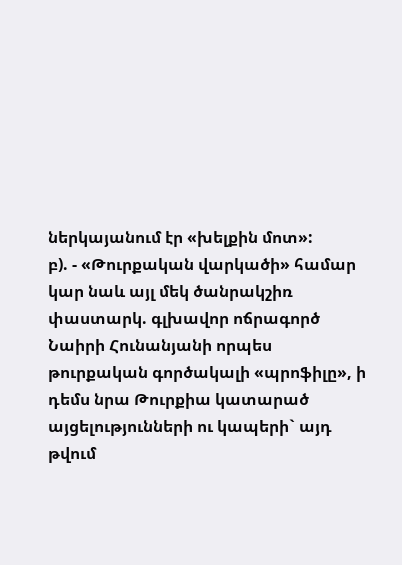ներկայանում էր «խելքին մոտ»:
բ). - «Թուրքական վարկածի» համար կար նաև այլ մեկ ծանրակշիռ փաստարկ. գլխավոր ոճրագործ Նաիրի Հունանյանի որպես թուրքական գործակալի «պրոֆիլը», ի դեմս նրա Թուրքիա կատարած այցելությունների ու կապերի` այդ թվում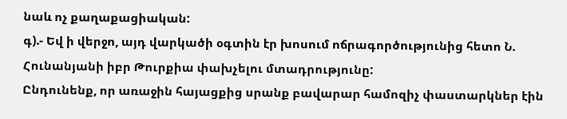նաև ոչ քաղաքացիական:
գ).- Եվ ի վերջո, այդ վարկածի օգտին էր խոսում ոճրագործությունից հետո Ն. Հունանյանի իբր Թուրքիա փախչելու մտադրությունը:
Ընդունենք, որ առաջին հայացքից սրանք բավարար համոզիչ փաստարկներ էին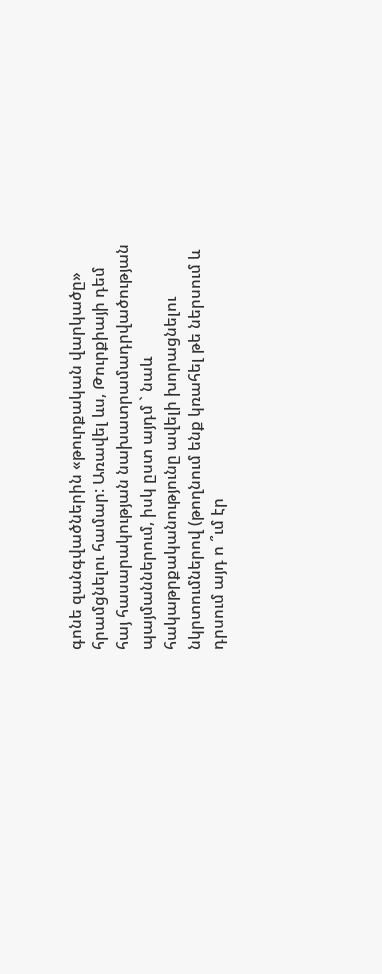գոնե զանգվածներին «թուրքական վարկածը» հրամցնելու համար: Առավել ևս, Թուրքիայի դեմ հայ հասարակության նախատրամադրվածության պայմաններում, իսկ ըստ այդմ ` նաև հակաթրքականությունը ավելի խորացնելու նկրտումներով (թողնում ենք կռահել թե ներսում և դրսում այդ ո ՞ւմ էր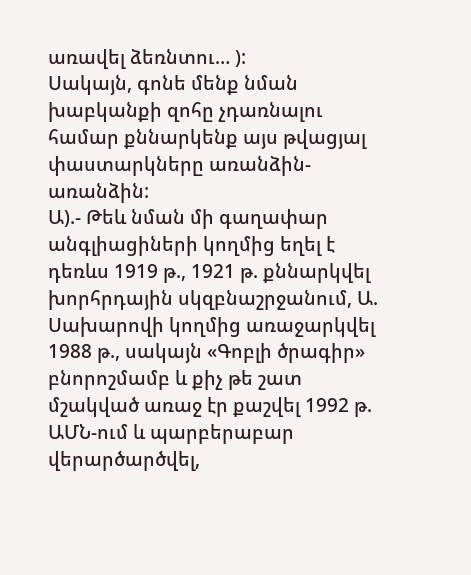առավել ձեռնտու… ):
Սակայն, գոնե մենք նման խաբկանքի զոհը չդառնալու համար քննարկենք այս թվացյալ փաստարկները առանձին-առանձին:
Ա).- Թեև նման մի գաղափար անգլիացիների կողմից եղել է դեռևս 1919 թ., 1921 թ. քննարկվել խորհրդային սկզբնաշրջանում, Ա. Սախարովի կողմից առաջարկվել 1988 թ., սակայն «Գոբլի ծրագիր» բնորոշմամբ և քիչ թե շատ մշակված առաջ էր քաշվել 1992 թ. ԱՄՆ-ում և պարբերաբար վերարծարծվել,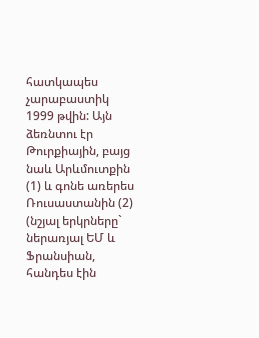հատկապես չարաբաստիկ 1999 թվին: Այն ձեռնտու էր Թուրքիային, բայց նաև Արևմուտքին (1) և գոնե առերես Ռուսաստանին (2) (նշյալ երկրները` ներառյալ ԵՄ և Ֆրանսիան, հանդես էին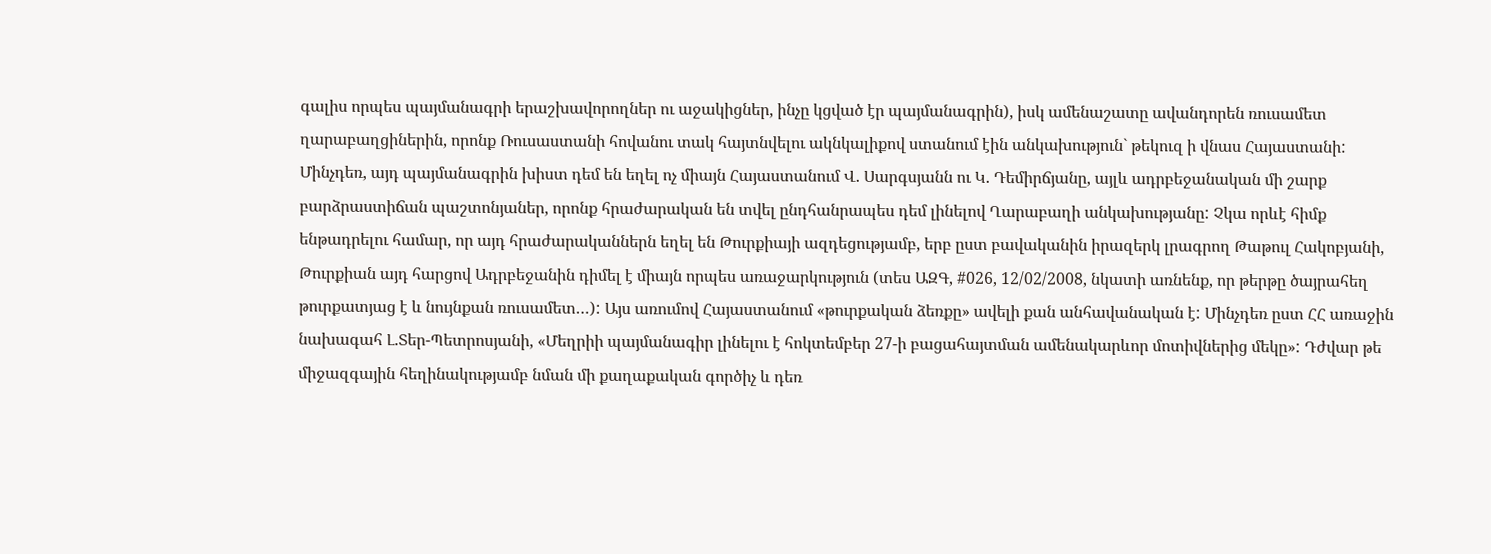գալիս որպես պայմանագրի երաշխավորողներ ու աջակիցներ, ինչը կցված էր պայմանագրին), իսկ ամենաշատը ավանդորեն ռուսամետ ղարաբաղցիներին, որոնք Ռուսաստանի հովանու տակ հայտնվելու ակնկալիքով ստանում էին անկախություն` թեկուզ ի վնաս Հայաստանի: Մինչդեռ, այդ պայմանագրին խիստ դեմ են եղել ոչ միայն Հայաստանում Վ. Սարգսյանն ու Կ. Դեմիրճյանը, այլև ադրբեջանական մի շարք բարձրաստիճան պաշտոնյաներ, որոնք հրաժարական են տվել ընդհանրապես դեմ լինելով Ղարաբաղի անկախությանը: Չկա որևէ հիմք ենթադրելու համար, որ այդ հրաժարականներն եղել են Թուրքիայի ազդեցությամբ, երբ ըստ բավականին իրազերկ լրագրող Թաթուլ Հակոբյանի, Թուրքիան այդ հարցով Ադրբեջանին դիմել է միայն որպես առաջարկություն (տես ԱԶԳ, #026, 12/02/2008, նկատի առնենք, որ թերթը ծայրահեղ թուրքատյաց է և նույնքան ռուսամետ…): Այս առումով Հայաստանում «թուրքական ձեռքը» ավելի քան անհավանական է: Մինչդեռ ըստ ՀՀ առաջին նախագահ Լ.Տեր-Պետրոսյանի, «Մեղրիի պայմանագիր լինելու է հոկտեմբեր 27-ի բացահայտման ամենակարևոր մոտիվներից մեկը»: Դժվար թե միջազգային հեղինակությամբ նման մի քաղաքական գործիչ և դեռ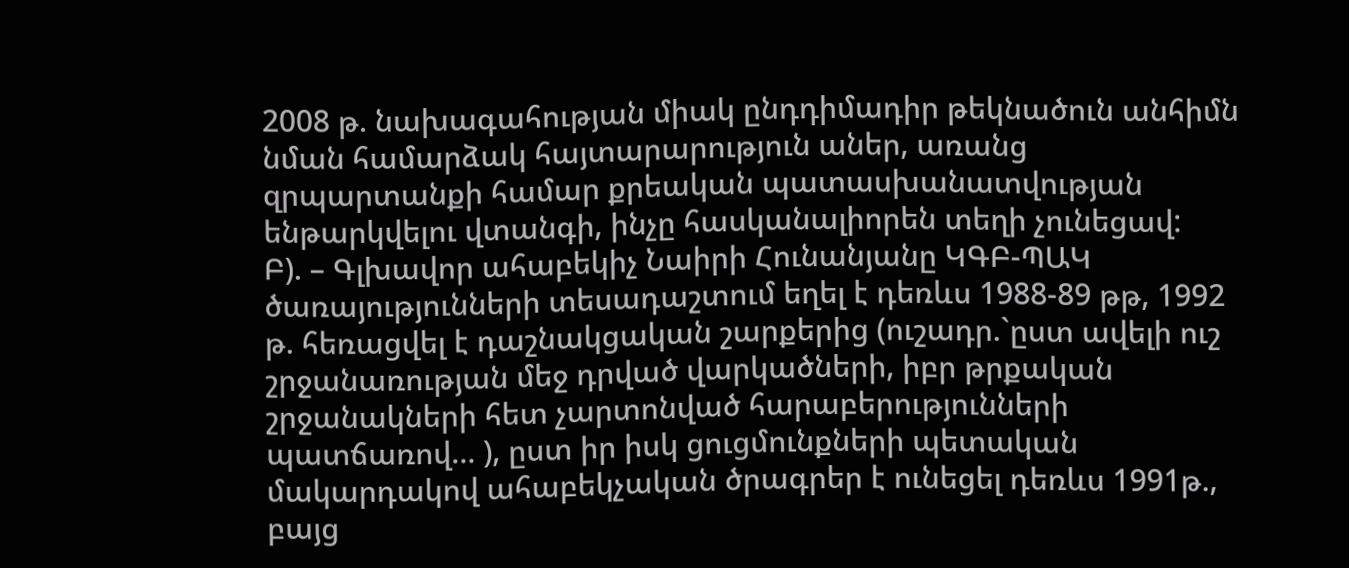2008 թ. նախագահության միակ ընդդիմադիր թեկնածուն անհիմն նման համարձակ հայտարարություն աներ, առանց զրպարտանքի համար քրեական պատասխանատվության ենթարկվելու վտանգի, ինչը հասկանալիորեն տեղի չունեցավ:
Բ). – Գլխավոր ահաբեկիչ Նաիրի Հունանյանը ԿԳԲ-ՊԱԿ ծառայությունների տեսադաշտում եղել է դեռևս 1988-89 թթ, 1992 թ. հեռացվել է դաշնակցական շարքերից (ուշադր.`ըստ ավելի ուշ շրջանառության մեջ դրված վարկածների, իբր թրքական շրջանակների հետ չարտոնված հարաբերությունների պատճառով… ), ըստ իր իսկ ցուցմունքների պետական մակարդակով ահաբեկչական ծրագրեր է ունեցել դեռևս 1991թ., բայց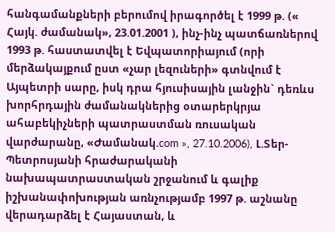հանգամանքների բերումով իրագործել է 1999 թ. (« Հայկ. ժամանակ», 23.01.2001 ), ինչ-ինչ պատճառներով 1993 թ. հաստատվել է Եվպատորիայում (որի մերձակայքում ըստ «չար լեզուների» գտնվում է Այպետրի սարը, իսկ դրա հյուսիսային լանջին` դեռևս խորհրդային ժամանակներից օտարերկրյա ահաբեկիչների պատրաստման ռուսական վարժարանը, «Ժամանակ.com », 27.10.2006), Լ.Տեր-Պետրոսյանի հրաժարականի նախապատրաստական շրջանում և գալիք իշխանափոխության առնչությամբ 1997 թ. աշնանը վերադարձել է Հայաստան, և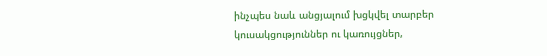ինչպես նաև անցյալում խցկվել տարբեր կուսակցություններ ու կառույցներ,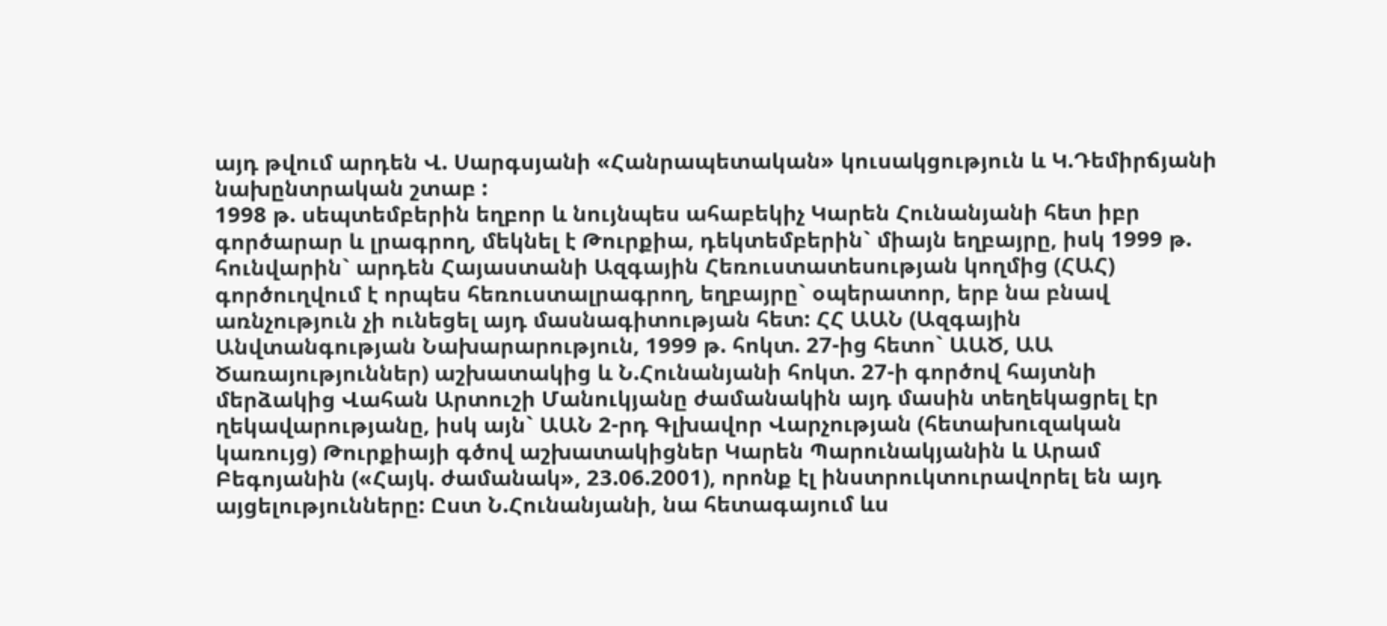այդ թվում արդեն Վ. Սարգսյանի «Հանրապետական» կուսակցություն և Կ.Դեմիրճյանի նախընտրական շտաբ :
1998 թ. սեպտեմբերին եղբոր և նույնպես ահաբեկիչ Կարեն Հունանյանի հետ իբր գործարար և լրագրող, մեկնել է Թուրքիա, դեկտեմբերին` միայն եղբայրը, իսկ 1999 թ. հունվարին` արդեն Հայաստանի Ազգային Հեռուստատեսության կողմից (ՀԱՀ) գործուղվում է որպես հեռուստալրագրող, եղբայրը` օպերատոր, երբ նա բնավ առնչություն չի ունեցել այդ մասնագիտության հետ: ՀՀ ԱԱՆ (Ազգային Անվտանգության Նախարարություն, 1999 թ. հոկտ. 27-ից հետո` ԱԱԾ, ԱԱ Ծառայություններ) աշխատակից և Ն.Հունանյանի հոկտ. 27-ի գործով հայտնի մերձակից Վահան Արտուշի Մանուկյանը ժամանակին այդ մասին տեղեկացրել էր ղեկավարությանը, իսկ այն` ԱԱՆ 2-րդ Գլխավոր Վարչության (հետախուզական կառույց) Թուրքիայի գծով աշխատակիցներ Կարեն Պարունակյանին և Արամ Բեգոյանին («Հայկ. ժամանակ», 23.06.2001), որոնք էլ ինստրուկտուրավորել են այդ այցելությունները: Ըստ Ն.Հունանյանի, նա հետագայում ևս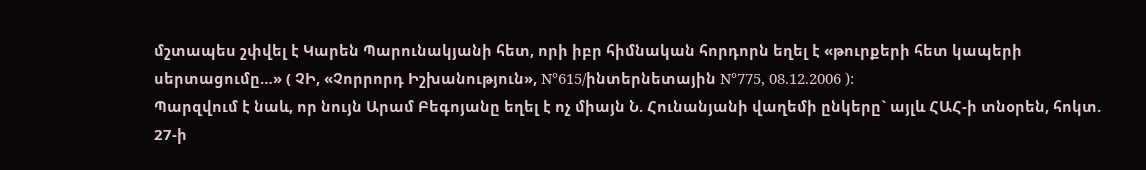մշտապես շփվել է Կարեն Պարունակյանի հետ, որի իբր հիմնական հորդորն եղել է «թուրքերի հետ կապերի սերտացումը…» ( ՉԻ, «Չորրորդ Իշխանություն», N°615/ինտերնետային N°775, 08.12.2006 ):
Պարզվում է նաև, որ նույն Արամ Բեգոյանը եղել է ոչ միայն Ն. Հունանյանի վաղեմի ընկերը` այլև ՀԱՀ-ի տնօրեն, հոկտ. 27-ի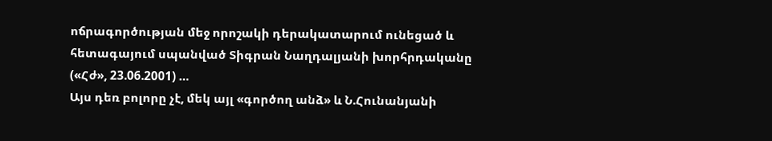ոճրագործության մեջ որոշակի դերակատարում ունեցած և հետագայում սպանված Տիգրան Նաղդալյանի խորհրդականը («Հժ», 23.06.2001) …
Այս դեռ բոլորը չէ, մեկ այլ «գործող անձ» և Ն.Հունանյանի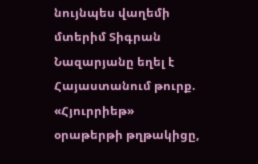նույնպես վաղեմի մտերիմ Տիգրան Նազարյանը եղել է Հայաստանում թուրք. «Հյուրրիեթ» օրաթերթի թղթակիցը,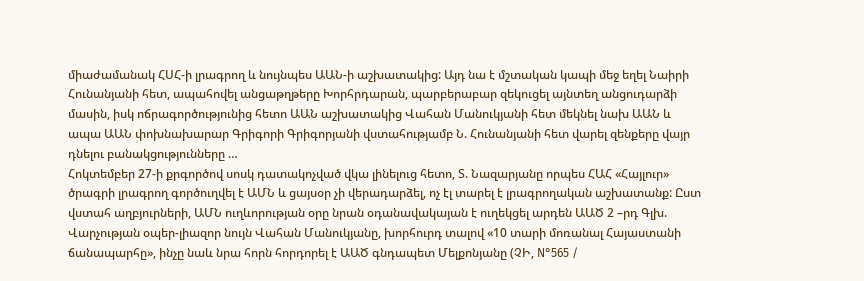միաժամանակ ՀՍՀ-ի լրագրող և նույնպես ԱԱՆ-ի աշխատակից: Այդ նա է մշտական կապի մեջ եղել Նաիրի Հունանյանի հետ, ապահովել անցաթղթերը Խորհրդարան, պարբերաբար զեկուցել այնտեղ անցուդարձի մասին, իսկ ոճրագործությունից հետո ԱԱՆ աշխատակից Վահան Մանուկյանի հետ մեկնել նախ ԱԱՆ և ապա ԱԱՆ փոխնախարար Գրիգորի Գրիգորյանի վստահությամբ Ն. Հունանյանի հետ վարել զենքերը վայր դնելու բանակցությունները …
Հոկտեմբեր 27-ի քրգործով սոսկ դատակոչված վկա լինելուց հետո, Տ. Նազարյանը որպես ՀԱՀ «Հայլուր» ծրագրի լրագրող գործուղվել է ԱՄՆ և ցայսօր չի վերադարձել, ոչ էլ տարել է լրագրողական աշխատանք: Ըստ վստահ աղբյուրների, ԱՄՆ ուղևորության օրը նրան օդանավակայան է ուղեկցել արդեն ԱԱԾ 2 –րդ Գլխ. Վարչության օպեր-լիազոր նույն Վահան Մանուկյանը, խորհուրդ տալով «10 տարի մոռանալ Հայաստանի ճանապարհը», ինչը նաև նրա հորն հորդորել է ԱԱԾ գնդապետ Մելքոնյանը (ՉԻ, N°565 /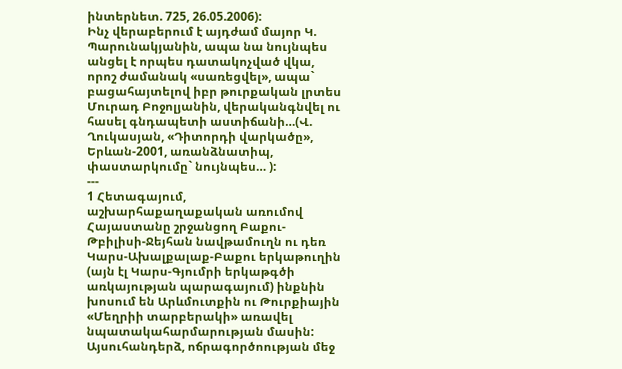ինտերնետ. 725, 26.05.2006):
Ինչ վերաբերում է այդժամ մայոր Կ. Պարունակյանին, ապա նա նույնպես անցել է որպես դատակոչված վկա, որոշ ժամանակ «սառեցվել», ապա` բացահայտելով իբր թուրքական լրտես Մուրադ Բոջոլյանին, վերականգնվել ու հասել գնդապետի աստիճանի…(Վ. Ղուկասյան, «Դիտորդի վարկածը», Երևան-2001, առանձնատիպ, փաստարկումը` նույնպես… ):
---
1 Հետագայում, աշխարհաքաղաքական առումով Հայաստանը շրջանցող Բաքու-Թբիլիսի-Ջեյհան նավթամուղն ու դեռ Կարս-Ախալքալաք-Բաքու երկաթուղին (այն էլ Կարս-Գյումրի երկաթգծի առկայության պարագայում) ինքնին խոսում են Արևմուտքին ու Թուրքիային «Մեղրիի տարբերակի» առավել նպատակահարմարության մասին: Այսուհանդերձ, ոճրագործոության մեջ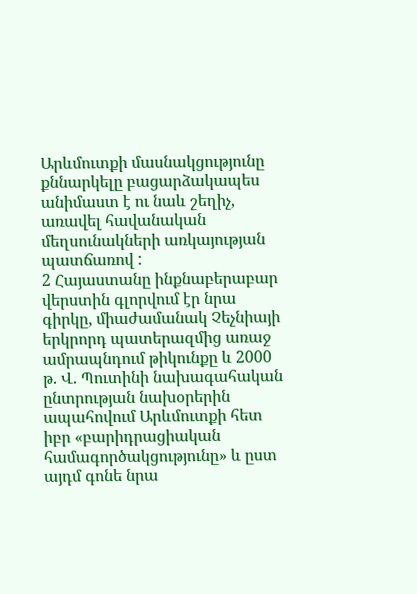Արևմուտքի մասնակցությունը քննարկելը բացարձակապես անիմաստ է ու նաև շեղիչ, առավել հավանական մեղսունակների առկայության պատճառով :
2 Հայաստանը ինքնաբերաբար վերստին գլորվում էր նրա գիրկը, միաժամանակ Չեչնիայի երկրորդ պատերազմից առաջ ամրապնդում թիկունքը և 2000 թ. Վ. Պուտինի նախագահական ընտրության նախօրերին ապահովում Արևմուտքի հետ իբր «բարիդրացիական համագործակցությունը» և ըստ այդմ գոնե նրա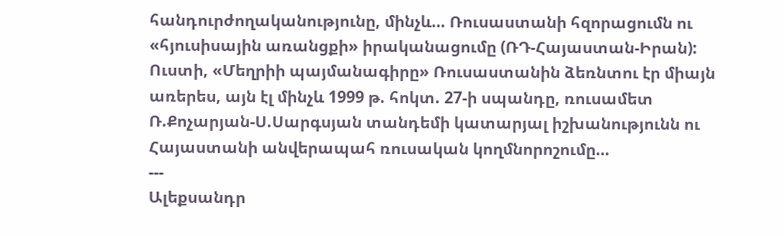հանդուրժողականությունը, մինչև… Ռուսաստանի հզորացումն ու «հյուսիսային առանցքի» իրականացումը (ՌԴ-Հայաստան-Իրան): Ուստի, «Մեղրիի պայմանագիրը» Ռուսաստանին ձեռնտու էր միայն առերես, այն էլ մինչև 1999 թ. հոկտ. 27-ի սպանդը, ռուսամետ Ռ.Քոչարյան-Ս.Սարգսյան տանդեմի կատարյալ իշխանությունն ու Հայաստանի անվերապահ ռուսական կողմնորոշումը…
---
Ալեքսանդր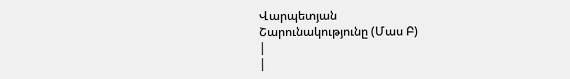Վարպետյան
Շարունակությունը (Մաս Բ)
|
|